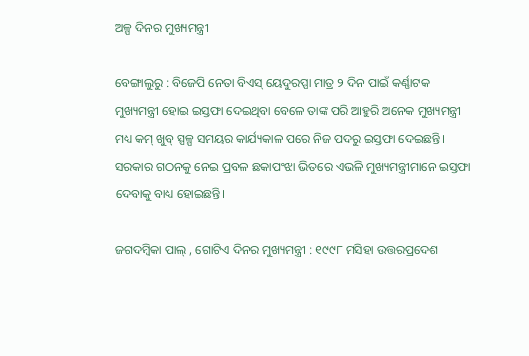ଅଳ୍ପ ଦିନର ମୁଖ୍ୟମନ୍ତ୍ରୀ

ବେଙ୍ଗାଲୁରୁ : ବିଜେପି ନେତା ବିଏସ୍‌ ୟେଦୁରପ୍ପା ମାତ୍ର ୨ ଦିନ ପାଇଁ କର୍ଣ୍ଣାଟକ ମୁଖ୍ୟମନ୍ତ୍ରୀ ହୋଇ ଇସ୍ତଫା ଦେଇଥିବା ବେଳେ ତାଙ୍କ ପରି ଆହୁରି ଅନେକ ମୁଖ୍ୟମନ୍ତ୍ରୀ ମଧ୍ୟ କମ୍‌ ଖୁବ୍‌ ସ୍ପଳ୍ପ ସମୟର କାର୍ଯ୍ୟକାଳ ପରେ ନିଜ ପଦରୁ ଇସ୍ତଫା ଦେଇଛନ୍ତି। ସରକାର ଗଠନକୁ ନେଇ ପ୍ରବଳ ଛକାପଂଝା ଭିତରେ ଏଭଳି ମୁଖ୍ୟମନ୍ତ୍ରୀମାନେ ଇସ୍ତଫା ଦେବାକୁ ବାଧ୍ୟ ହୋଇଛନ୍ତି।

ଜଗଦମ୍ବିକା ପାଲ୍‌ , ଗୋଟିଏ ଦିନର ମୁଖ୍ୟମନ୍ତ୍ରୀ : ୧୯୯୮ ମସିହା ଉତ୍ତରପ୍ରଦେଶ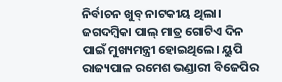ନିର୍ବାଚନ ଖୁବ୍‌ ନାଟକୀୟ ଥିଲା। ଜଗଦମ୍ବିକା ପାଲ୍‌ ମାତ୍ର ଗୋଟିଏ ଦିନ ପାଇଁ ମୁଖ୍ୟମନ୍ତ୍ରୀ ହୋଇଥିଲେ। ୟୁପି ରାଜ୍ୟପାଳ ରମେଶ ଭଣ୍ଡାରୀ ବିଜେପିର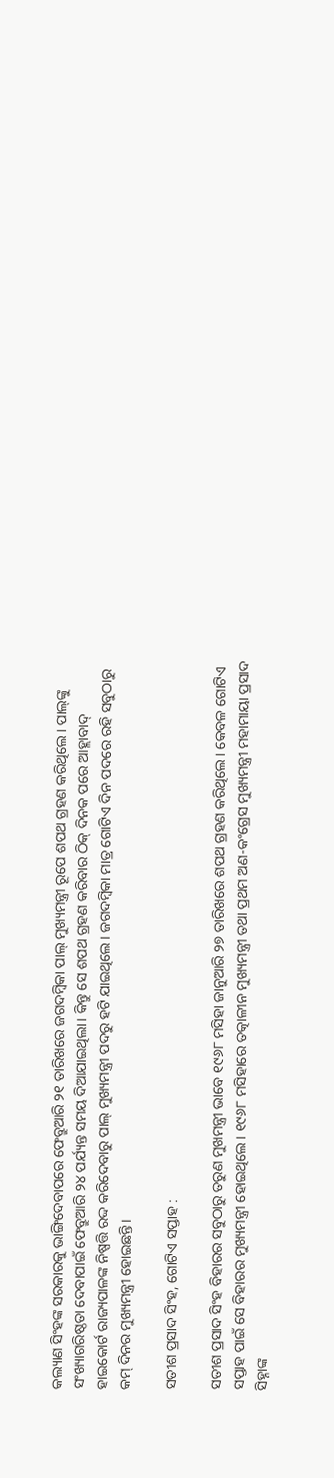କଲ୍ୟାଣ ସିଂହଙ୍କ ସରକାରକୁ ଭାଙ୍ଗିଦେବାପରେ ଫେବ୍ରୁଆରି ୨୧ ତାରିଖରେ ଜଗଦମ୍ବିକା ପାଲ୍‌ ମୁଖ୍ୟମନ୍ତ୍ରୀ ରୂପେ ଶପଥ ଗ୍ରହଣ କରିଥିଲେ। ପାଲ୍‌ଙ୍କୁ ସଂଖ୍ୟାଗରିଷ୍ଠତା ଦେବାପାଇଁ ଫେବ୍ରୁଆରି ୨୪ ପର୍ଯ୍ୟନ୍ତ ସମୟ ଦିଆଯାଇଥିଲା। କିନ୍ତୁ ସେ ଶପଥ ଗ୍ରହଣ କରିବାର ଠିକ୍‌ ଦିନକ ପରେ ଆହ୍ଲାବାଦ୍‌ ହାଇକୋର୍ଟ ରାଜ୍ୟପାଳଙ୍କ ନିଷ୍ପତ୍ତି ରଦ୍ଦ କରିଦେବାରୁ ପାଲ୍‌ ମୁଖ୍ୟମନ୍ତ୍ରୀ ପଦରୁ ହଟି ଯାଇଥିଲେ। ଜଗଦମ୍ବିକା ମାତ୍ର ଗୋଟିଏ ଦିନ ପଦରେ ରହି ସବୁଠାରୁ କମ୍‌ ଦିନର ମୁଖ୍ୟମନ୍ତ୍ରୀ ହୋଇଛନ୍ତି।

ସତୀଶ ପ୍ରସାଦ ସିଂହ, ଗୋଟିଏ ସପ୍ତାହ :

ସତୀଶ ପ୍ରସାଦ ସିଂହ ବିହାରର ସବୁଠାରୁ ତରୁଣ ମୁଖମନ୍ତ୍ରୀ ଭାବେ ୧୯୬୮ ମସିହା ଜାନୁଆରି ୨୭ ତାରିଖରେ ଶପଥ ଗ୍ରହଣ କରିଥିଲେ। କେବଳ ଗୋଟିଏ ସପ୍ତାହ ପାଇଁ ସେ ବିହାରର ମୁଖ୍ୟମନ୍ତ୍ରୀ ହୋଇଥିଲେ। ୧୯୬୮ ମସିହାରେ ତତ୍କାଳୀନ ମୁଖ୍ୟମନ୍ତ୍ରୀ ତଥା ପ୍ରଥମ ଅଣ-କଂଗ୍ରେସ ମୁଖ୍ୟମନ୍ତ୍ରୀ ମହାମାୟା ପ୍ରସାଦ ସିହ୍ନାଙ୍କ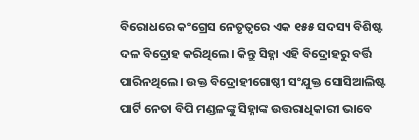ବିରୋଧରେ କଂଗ୍ରେସ ନେତୃତ୍ୱରେ ଏକ ୧୫୫ ସଦସ୍ୟ ବିଶିଷ୍ଟ ଦଳ ବିଦ୍ରୋହ କରିଥିଲେ। କିନ୍ତୁ ସିହ୍ନା ଏହି ବିଦ୍ରୋହରୁ ବର୍ତ୍ତି ପାରିନଥିଲେ। ଉକ୍ତ ବିଦ୍ରୋହୀଗୋଷ୍ଠୀ ସଂଯୁକ୍ତ ସୋସିଆଲିଷ୍ଟ ପାର୍ଟି ନେତା ବିପି ମଣ୍ଡଳଙ୍କୁ ସିହ୍ନାଙ୍କ ଉତ୍ତରାଧିକାରୀ ଭାବେ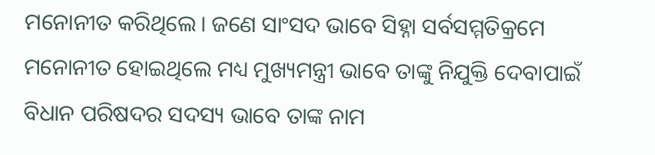ମନୋନୀତ କରିଥିଲେ। ଜଣେ ସାଂସଦ ଭାବେ ସିହ୍ନା ସର୍ବସମ୍ମତିକ୍ରମେ ମନୋନୀତ ହୋଇଥିଲେ ମଧ୍ୟ ମୁଖ୍ୟମନ୍ତ୍ରୀ ଭାବେ ତାଙ୍କୁ ନିଯୁକ୍ତି ଦେବାପାଇଁ ବିଧାନ ପରିଷଦର ସଦସ୍ୟ ଭାବେ ତାଙ୍କ ନାମ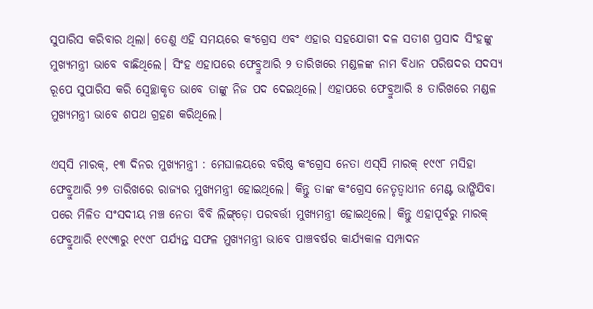ସୁପାରିସ କରିବାର ଥିଲା। ତେଣୁ ଏହି ସମୟରେ କଂଗ୍ରେସ ଏବଂ ଏହାର ସହଯୋଗୀ ଦଳ ସତୀଶ ପ୍ରସାଦ ସିଂହଙ୍କୁ ମୁଖ୍ୟମନ୍ତ୍ରୀ ଭାବେ ବାଛିଥିଲେ। ସିଂହ ଏହାପରେ ଫେବ୍ରୁଆରି ୨ ତାରିଖରେ ମଣ୍ଡଳଙ୍କ ନାମ ବିଧାନ ପରିଷଦର ସଦସ୍ୟ ରୂପେ ସୁପାରିସ କରି ସ୍ୱେଚ୍ଛାକୃତ ଭାବେ ତାଙ୍କୁ ନିଜ ପଦ ଦେଇଥିଲେ। ଏହାପରେ ଫେବ୍ରୁଆରି ୫ ତାରିଖରେ ମଣ୍ଡଳ ମୁଖ୍ୟମନ୍ତ୍ରୀ ଭାବେ ଶପଥ ଗ୍ରହଣ କରିଥିଲେ।

ଏସ୍‌ସି ମାରକ୍‌, ୧୩ ଦିନର ମୁଖ୍ୟମନ୍ତ୍ରୀ : ମେଘାଳୟରେ ବରିଷ୍ଠ କଂଗ୍ରେସ ନେତା ଏସ୍‌ସି ମାରକ୍‌ ୧୯୯୮ ମସିହା ଫେବ୍ରୁଆରି ୨୭ ତାରିଖରେ ରାଜ୍ୟର ମୁଖ୍ୟମନ୍ତ୍ରୀ ହୋଇଥିଲେ। କିନ୍ତୁ ତାଙ୍କ କଂଗ୍ରେସ ନେତୃତ୍ୱାଧୀନ ମେଣ୍ଟ ଭାଙ୍ଗିଯିବା ପରେ ମିଳିତ ସଂସଦୀୟ ମଞ୍ଚ ନେତା ବିବି ଲିଙ୍ଗ୍‌ଡ଼ୋ ପରବର୍ତ୍ତୀ ମୁଖ୍ୟମନ୍ତ୍ରୀ ହୋଇଥିଲେ। କିନ୍ତୁ ଏହାପୂର୍ବରୁ ମାରକ୍‌ ଫେବ୍ରୁଆରି ୧୯୯୩ରୁ ୧୯୯୮ ପର୍ଯ୍ୟନ୍ତ ସଫଳ ମୁଖ୍ୟମନ୍ତ୍ରୀ ଭାବେ ପାଞ୍ଚବର୍ଷର କାର୍ଯ୍ୟକାଳ ସମ୍ପାଦନ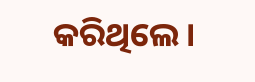କରିଥିଲେ।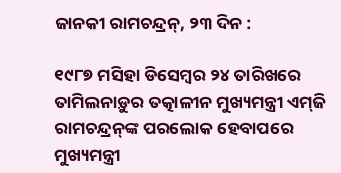ଜାନକୀ ରାମଚନ୍ଦ୍ରନ୍‌, ୨୩ ଦିନ :

୧୯୮୭ ମସିହା ଡିସେମ୍ବର ୨୪ ତାରିଖରେ ତାମିଲନାଡ଼ୁର ତତ୍କାଳୀନ ମୁଖ୍ୟମନ୍ତ୍ରୀ ଏମ୍‌ଜି ରାମଚନ୍ଦ୍ରନ୍‌ଙ୍କ ପରଲୋକ ହେବାପରେ ମୁଖ୍ୟମନ୍ତ୍ରୀ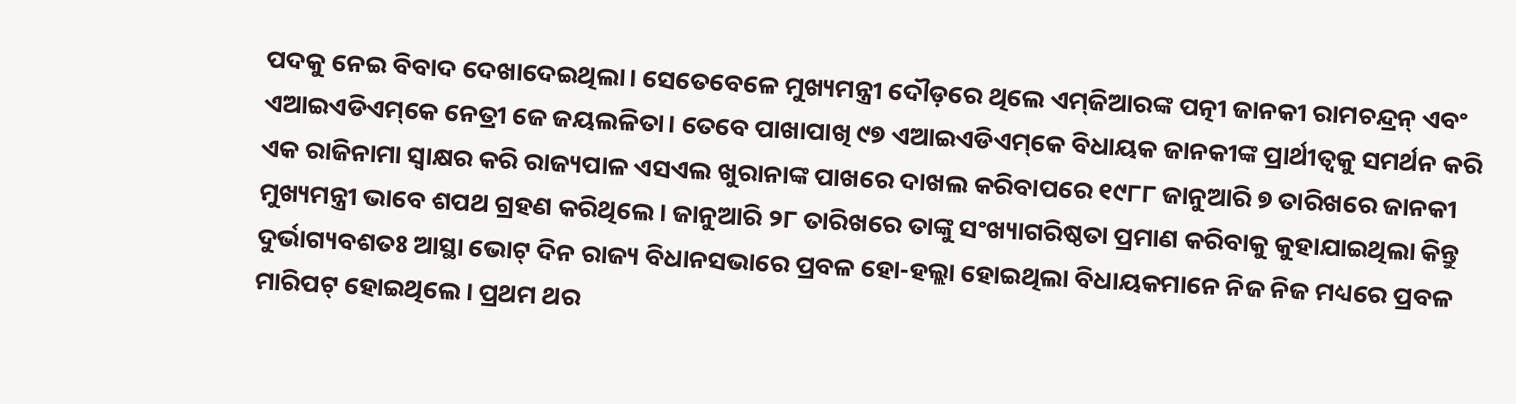ପଦକୁ ନେଇ ବିବାଦ ଦେଖାଦେଇଥିଲା। ସେତେବେଳେ ମୁଖ୍ୟମନ୍ତ୍ରୀ ଦୌଡ଼ରେ ଥିଲେ ଏମ୍‌ଜିଆରଙ୍କ ପତ୍ନୀ ଜାନକୀ ରାମଚନ୍ଦ୍ରନ୍‌ ଏବଂ ଏଆଇଏଡିଏମ୍‌କେ ନେତ୍ରୀ ଜେ ଜୟଲଳିତା। ତେବେ ପାଖାପାଖି ୯୭ ଏଆଇଏଡିଏମ୍‌କେ ବିଧାୟକ ଜାନକୀଙ୍କ ପ୍ରାର୍ଥୀତ୍ୱକୁ ସମର୍ଥନ କରି ଏକ ରାଜିନାମା ସ୍ୱାକ୍ଷର କରି ରାଜ୍ୟପାଳ ଏସଏଲ ଖୁରାନାଙ୍କ ପାଖରେ ଦାଖଲ କରିବାପରେ ୧୯୮୮ ଜାନୁଆରି ୭ ତାରିଖରେ ଜାନକୀ ମୁଖ୍ୟମନ୍ତ୍ରୀ ଭାବେ ଶପଥ ଗ୍ରହଣ କରିଥିଲେ। ଜାନୁଆରି ୨୮ ତାରିଖରେ ତାଙ୍କୁ ସଂଖ୍ୟାଗରିଷ୍ଠତା ପ୍ରମାଣ କରିବାକୁ କୁହାଯାଇଥିଲା କିନ୍ତୁ ଦୁର୍ଭାଗ୍ୟବଶତଃ ଆସ୍ଥା ଭୋଟ୍‌ ଦିନ ରାଜ୍ୟ ବିଧାନସଭାରେ ପ୍ରବଳ ହୋ-ହଲ୍ଲା ହୋଇଥିଲା ବିଧାୟକମାନେ ନିଜ ନିଜ ମଧ୍ୟରେ ପ୍ରବଳ ମାରିପଟ୍‌ ହୋଇଥିଲେ। ପ୍ରଥମ ଥର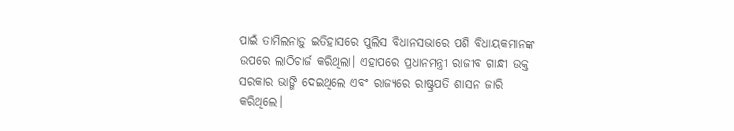ପାଇଁ ତାମିଲନାଡ଼ୁ ଇତିହାସରେ ପୁଲିସ ବିଧାନସଭାରେ ପଶି ବିଧାୟକମାନଙ୍କ ଉପରେ ଲାଠିଚାର୍ଜ କରିଥିଲା। ଏହାପରେ ପ୍ରଧାନମନ୍ତ୍ରୀ ରାଜୀବ ଗାନ୍ଧୀ ଉକ୍ତ ସରକାର ଭାଙ୍ଗି ଦେଇଥିଲେ ଏବଂ ରାଜ୍ୟରେ ରାଷ୍ଟ୍ରପତି ଶାସନ ଜାରି କରିଥିଲେ।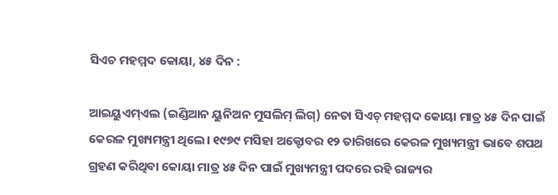ସିଏଚ ମହମ୍ମଦ କୋୟା, ୪୫ ଦିନ :

ଆଇୟୁଏମ୍‌ଏଲ (ଇଣ୍ଡିଆନ ୟୁନିଅନ ମୁସଲିମ୍‌ ଲିଗ୍‌) ନେତା ସିଏଚ୍‌ ମହମ୍ମଦ କୋୟା ମାତ୍ର ୪୫ ଦିନ ପାଇଁ କେରଳ ମୁଖ୍ୟମନ୍ତ୍ରୀ ଥିଲେ। ୧୯୭୯ ମସିହା ଅକ୍ଟୋବର ୧୨ ତାରିଖରେ କେରଳ ମୁଖ୍ୟମନ୍ତ୍ରୀ ଭାବେ ଶପଥ ଗ୍ରହଣ କରିଥିବା କୋୟା ମାତ୍ର ୪୫ ଦିନ ପାଇଁ ମୁଖ୍ୟମନ୍ତ୍ରୀ ପଦରେ ରହି ରାଜ୍ୟର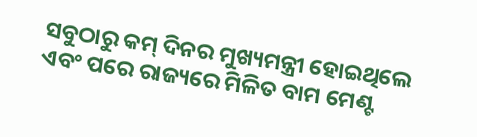ସବୁଠାରୁ କମ୍‌ ଦିନର ମୁଖ୍ୟମନ୍ତ୍ରୀ ହୋଇଥିଲେ ଏବଂ ପରେ ରାଜ୍ୟରେ ମିଳିତ ବାମ ମେଣ୍ଟ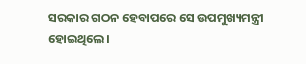ସରକାର ଗଠନ ହେବାପରେ ସେ ଉପମୁଖ୍ୟମନ୍ତ୍ରୀ ହୋଇଥିଲେ।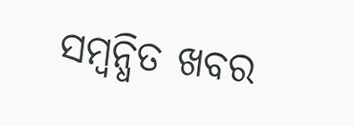ସମ୍ବନ୍ଧିତ ଖବର